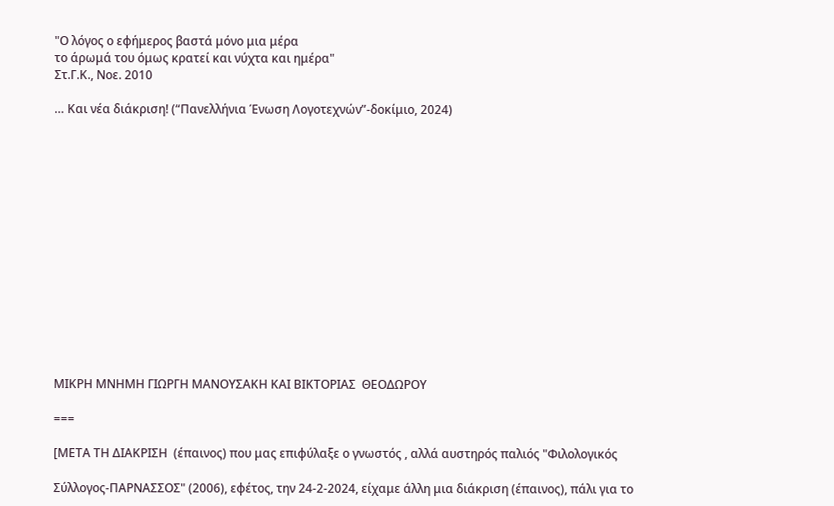"Ο λόγος ο εφήμερος βαστά μόνο μια μέρα
το άρωμά του όμως κρατεί και νύχτα και ημέρα"
Στ.Γ.Κ., Νοε. 2010

… Και νέα διάκριση! (“Πανελλήνια Ένωση Λογοτεχνών”-δοκίμιο, 2024)















ΜΙΚΡΗ ΜΝΗΜΗ ΓΙΩΡΓΗ ΜΑΝΟΥΣΑΚΗ ΚΑΙ ΒΙΚΤΟΡΙΑΣ  ΘΕΟΔΩΡΟΥ

===

[ΜΕΤΑ ΤΗ ΔΙΑΚΡΙΣΗ  (έπαινος) που μας επιφύλαξε ο γνωστός , αλλά αυστηρός παλιός "Φιλολογικός

Σύλλογος-ΠΑΡΝΑΣΣΟΣ" (2006), εφέτος, την 24-2-2024, είχαμε άλλη μια διάκριση (έπαινος), πάλι για το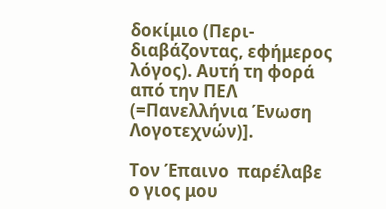δοκίμιο (Περι-διαβάζοντας, εφήμερος λόγος). Αυτή τη φορά από την ΠΕΛ  (=Πανελλήνια Ένωση Λογοτεχνών)].

Τον Έπαινο  παρέλαβε ο γιος μου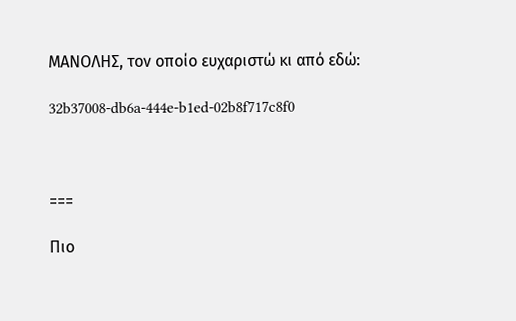ΜΑΝΟΛΗΣ, τον οποίο ευχαριστώ κι από εδώ:

32b37008-db6a-444e-b1ed-02b8f717c8f0



===

Πιο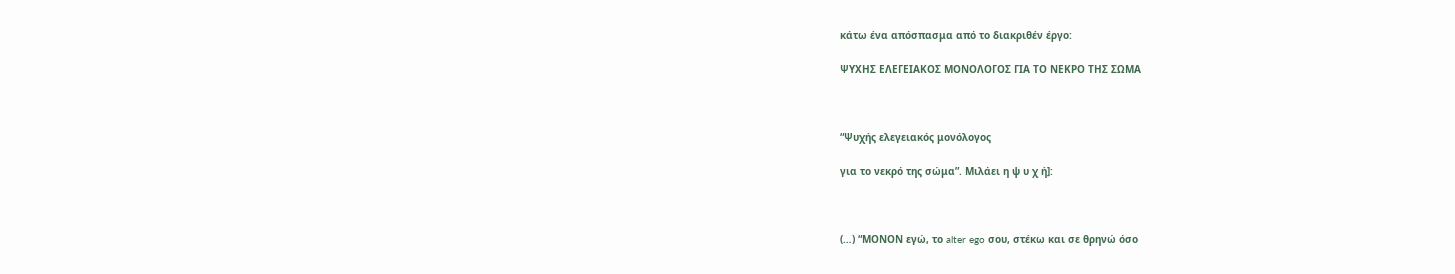κάτω ένα απόσπασμα από το διακριθέν έργο:

ΨΥΧΗΣ ΕΛΕΓΕΙΑΚΟΣ ΜΟΝΟΛΟΓΟΣ ΓΙΑ ΤΟ ΝΕΚΡΟ ΤΗΣ ΣΩΜΑ



“Ψυχής ελεγειακός μονόλογος

για το νεκρό της σώμα”. Μιλάει η ψ υ χ ή]:



(…) “ΜΟΝΟΝ εγώ, το alter ego σου, στέκω και σε θρηνώ όσο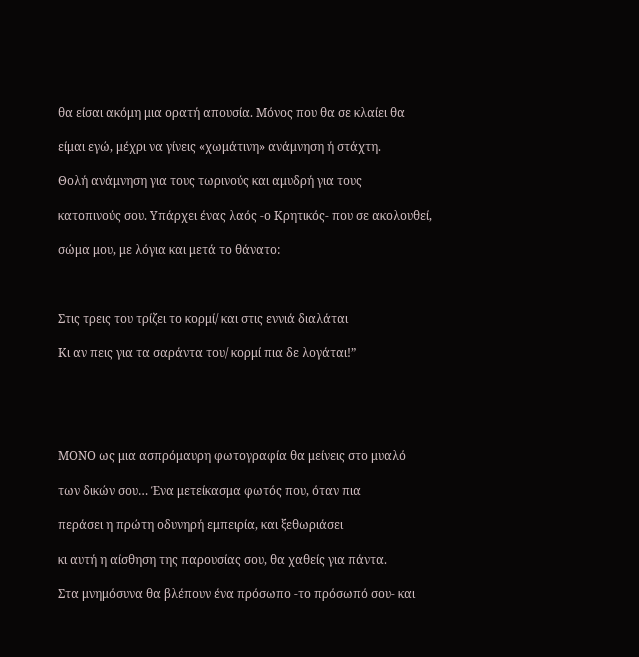θα είσαι ακόμη μια ορατή απουσία. Μόνος που θα σε κλαίει θα

είμαι εγώ, μέχρι να γίνεις «χωμάτινη» ανάμνηση ή στάχτη.

Θολή ανάμνηση για τους τωρινούς και αμυδρή για τους

κατοπινούς σου. Υπάρχει ένας λαός -ο Κρητικός- που σε ακολουθεί,

σώμα μου, με λόγια και μετά το θάνατο:



Στις τρεις του τρίζει το κορμί/ και στις εννιά διαλάται

Κι αν πεις για τα σαράντα του/ κορμί πια δε λογάται!”





ΜΟΝΟ ως μια ασπρόμαυρη φωτογραφία θα μείνεις στο μυαλό

των δικών σου… Ένα μετείκασμα φωτός που, όταν πια

περάσει η πρώτη οδυνηρή εμπειρία, και ξεθωριάσει

κι αυτή η αίσθηση της παρουσίας σου, θα χαθείς για πάντα.

Στα μνημόσυνα θα βλέπουν ένα πρόσωπο -το πρόσωπό σου- και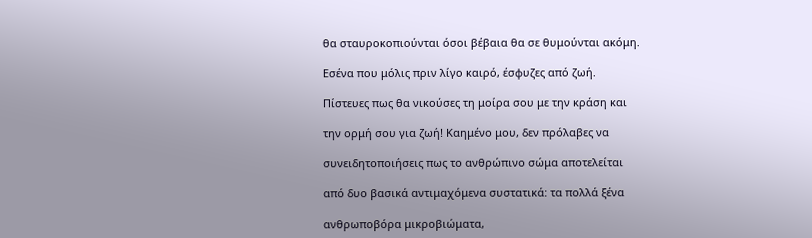θα σταυροκοπιούνται όσοι βέβαια θα σε θυμούνται ακόμη.

Εσένα που μόλις πριν λίγο καιρό, έσφυζες από ζωή.

Πίστευες πως θα νικούσες τη μοίρα σου με την κράση και

την ορμή σου για ζωή! Καημένo μου, δεν πρόλαβες να

συνειδητοποιήσεις πως το ανθρώπινο σώμα αποτελείται

από δυο βασικά αντιμαχόμενα συστατικά: τα πολλά ξένα

ανθρωποβόρα μικροβιώματα,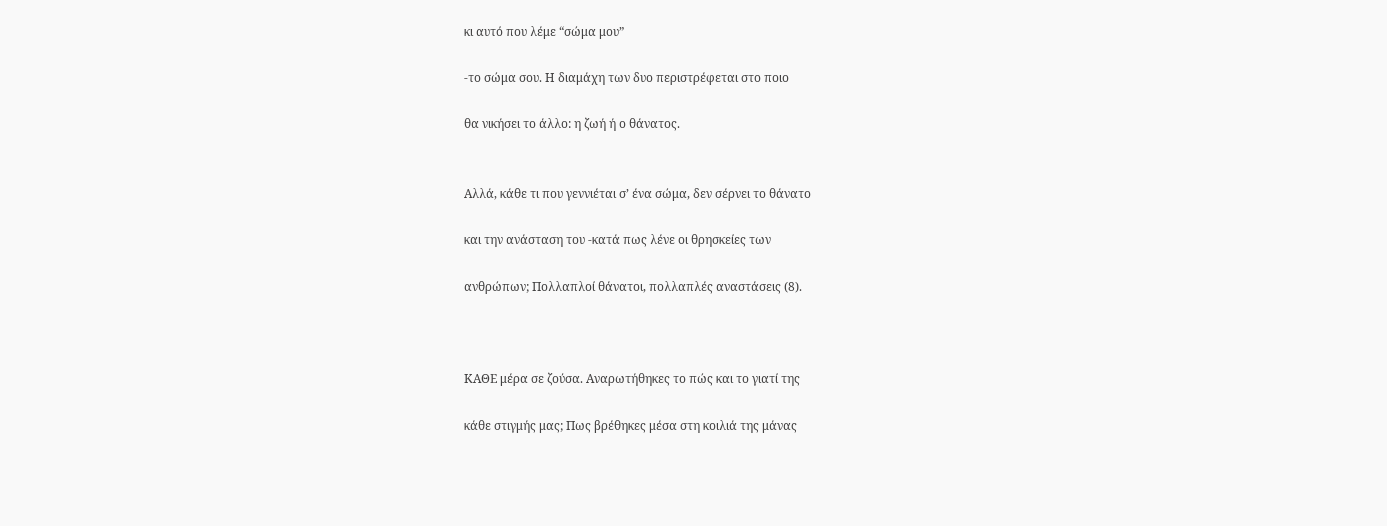κι αυτό που λέμε “σώμα μου”

-το σώμα σου. Η διαμάχη των δυο περιστρέφεται στο ποιο

θα νικήσει το άλλο: η ζωή ή ο θάνατος.


Αλλά, κάθε τι που γεννιέται σ’ ένα σώμα, δεν σέρνει το θάνατο

και την ανάσταση του -κατά πως λένε οι θρησκείες των

ανθρώπων; Πολλαπλοί θάνατοι, πολλαπλές αναστάσεις (8).



ΚΑΘΕ μέρα σε ζούσα. Αναρωτήθηκες το πώς και το γιατί της

κάθε στιγμής μας; Πως βρέθηκες μέσα στη κοιλιά της μάνας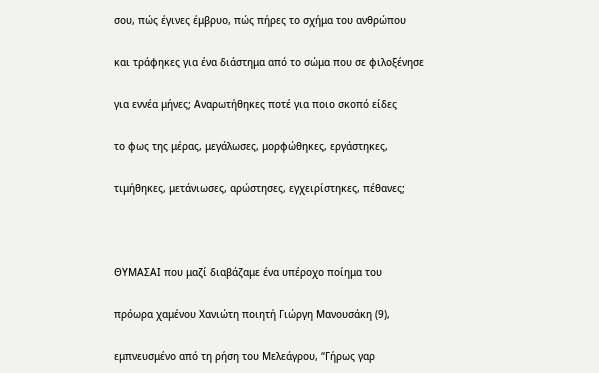σου, πώς έγινες έμβρυο, πώς πήρες το σχήμα του ανθρώπου

και τράφηκες για ένα διάστημα από το σώμα που σε φιλοξένησε

για εννέα μήνες; Αναρωτήθηκες ποτέ για ποιο σκοπό είδες

το φως της μέρας, μεγάλωσες, μορφώθηκες, εργάστηκες,

τιμήθηκες, μετάνιωσες, αρώστησες, εγχειρίστηκες, πέθανες;



ΘΥΜΑΣΑΙ που μαζί διαβάζαμε ένα υπέροχο ποίημα του

πρόωρα χαμένου Χανιώτη ποιητή Γιώργη Μανουσάκη (9),

εμπνευσμένο από τη ρήση του Μελεάγρου, “Γήρως γαρ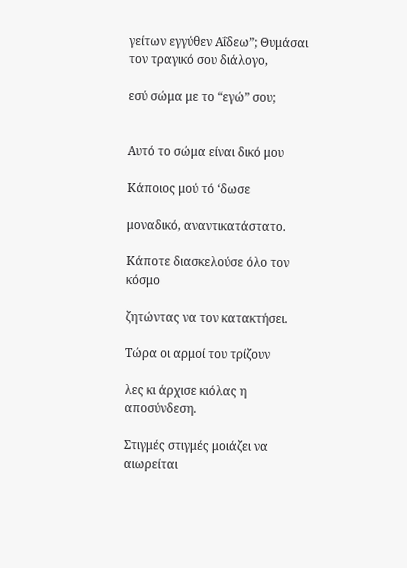γείτων εγγύθεν Αΐδεω”; Θυμάσαι τον τραγικό σου διάλογο,

εσύ σώμα με το “εγώ” σου;


Αυτό το σώμα είναι δικό μου

Κάποιος μού τό ‘δωσε

μοναδικό, αναντικατάστατο.

Κάποτε διασκελούσε όλο τον κόσμο

ζητώντας να τον κατακτήσει.

Τώρα οι αρμοί του τρίζουν

λες κι άρχισε κιόλας η αποσύνδεση.

Στιγμές στιγμές μοιάζει να αιωρείται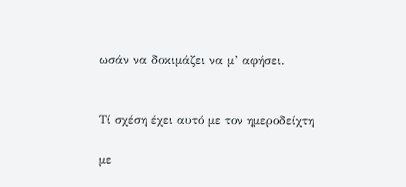ωσάν να δοκιμάζει να μ’ αφήσει.


Τί σχέση έχει αυτό με τον ημεροδείχτη

με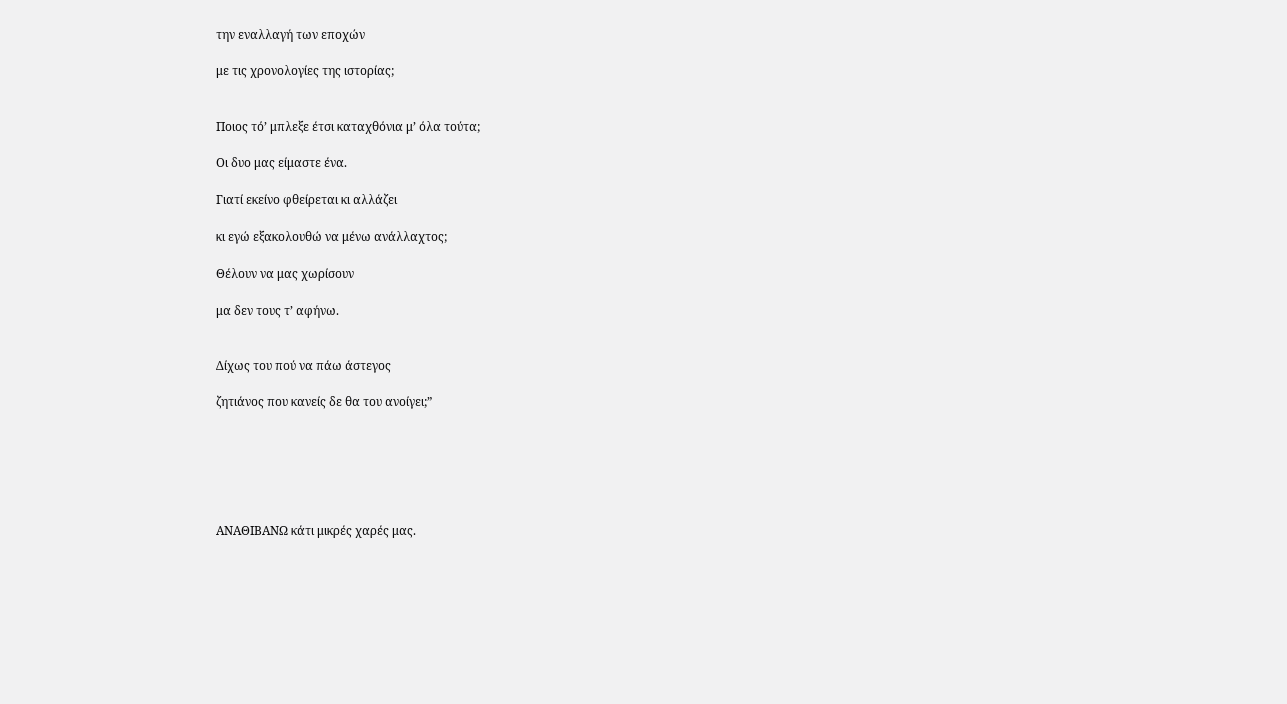την εναλλαγή των εποχών

με τις χρονολογίες της ιστορίας;


Ποιος τό’ μπλεξε έτσι καταχθόνια μ’ όλα τούτα;

Οι δυο μας είμαστε ένα.

Γιατί εκείνο φθείρεται κι αλλάζει

κι εγώ εξακολουθώ να μένω ανάλλαχτος;

Θέλουν να μας χωρίσουν

μα δεν τους τ’ αφήνω.


Δίχως του πού να πάω άστεγος

ζητιάνος που κανείς δε θα του ανοίγει;”






ΑΝΑΘΙΒΑΝΩ κάτι μικρές χαρές μας.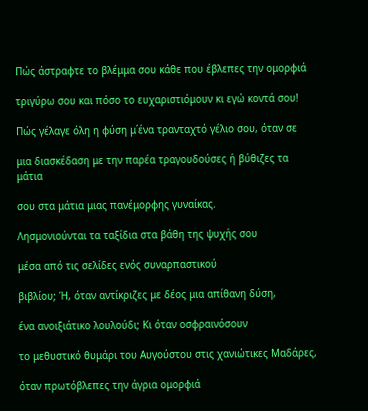Πώς άστραφτε το βλέμμα σου κάθε που έβλεπες την ομορφιά

τριγύρω σου και πόσο το ευχαριστιόμουν κι εγώ κοντά σου!

Πώς γέλαγε όλη η φύση μ΄ένα τρανταχτό γέλιο σου, όταν σε

μια διασκέδαση με την παρέα τραγουδούσες ή βύθιζες τα μάτια

σου στα μάτια μιας πανέμορφης γυναίκας.

Λησμονιούνται τα ταξίδια στα βάθη της ψυχής σου

μέσα από τις σελίδες ενός συναρπαστικού

βιβλίου; Ή, όταν αντίκριζες με δέος μια απίθανη δύση,

ένα ανοιξιάτικο λουλούδι; Κι όταν οσφραινόσουν

το μεθυστικό θυμάρι του Αυγούστου στις χανιώτικες Μαδάρες,

όταν πρωτόβλεπες την άγρια ομορφιά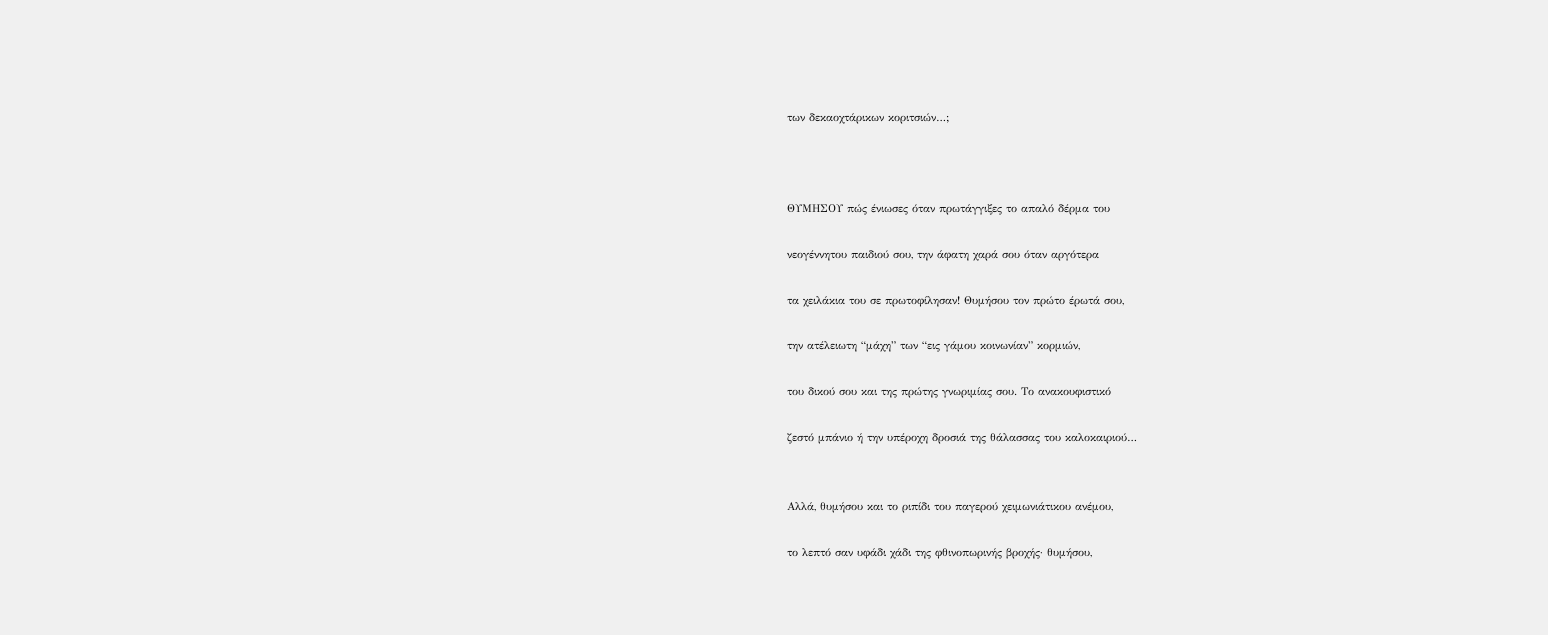των δεκαοχτάρικων κοριτσιών…;



ΘΥΜΗΣΟΥ πώς ένιωσες όταν πρωτάγγιξες το απαλό δέρμα του

νεογέννητου παιδιού σου, την άφατη χαρά σου όταν αργότερα

τα χειλάκια του σε πρωτοφίλησαν! Θυμήσου τον πρώτο έρωτά σου,

την ατέλειωτη “μάχη” των “εις γάμου κοινωνίαν” κορμιών,

του δικού σου και της πρώτης γνωριμίας σου. Το ανακουφιστικό

ζεστό μπάνιο ή την υπέροχη δροσιά της θάλασσας του καλοκαιριού…


Αλλά, θυμήσου και το ριπίδι του παγερού χειμωνιάτικου ανέμου,

το λεπτό σαν υφάδι χάδι της φθινοπωρινής βροχής· θυμήσου,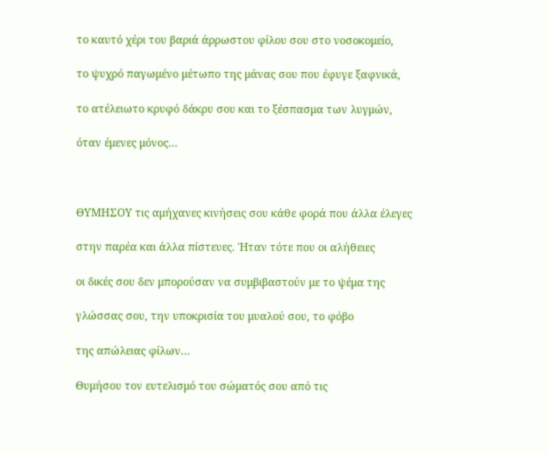το καυτό χέρι του βαριά άρρωστου φίλου σου στο νοσοκομείο,

το ψυχρό παγωμένο μέτωπο της μάνας σου που έφυγε ξαφνικά,

το ατέλειωτο κρυφό δάκρυ σου και το ξέσπασμα των λυγμών,

όταν έμενες μόνος…



ΘΥΜΗΣΟΥ τις αμήχανες κινήσεις σου κάθε φορά που άλλα έλεγες

στην παρέα και άλλα πίστευες. Ήταν τότε που οι αλήθειες

οι δικές σου δεν μπορούσαν να συμβιβαστούν με το ψέμα της

γλώσσας σου, την υποκρισία του μυαλού σου, το φόβο

της απώλειας φίλων…

Θυμήσου τον ευτελισμό του σώματός σου από τις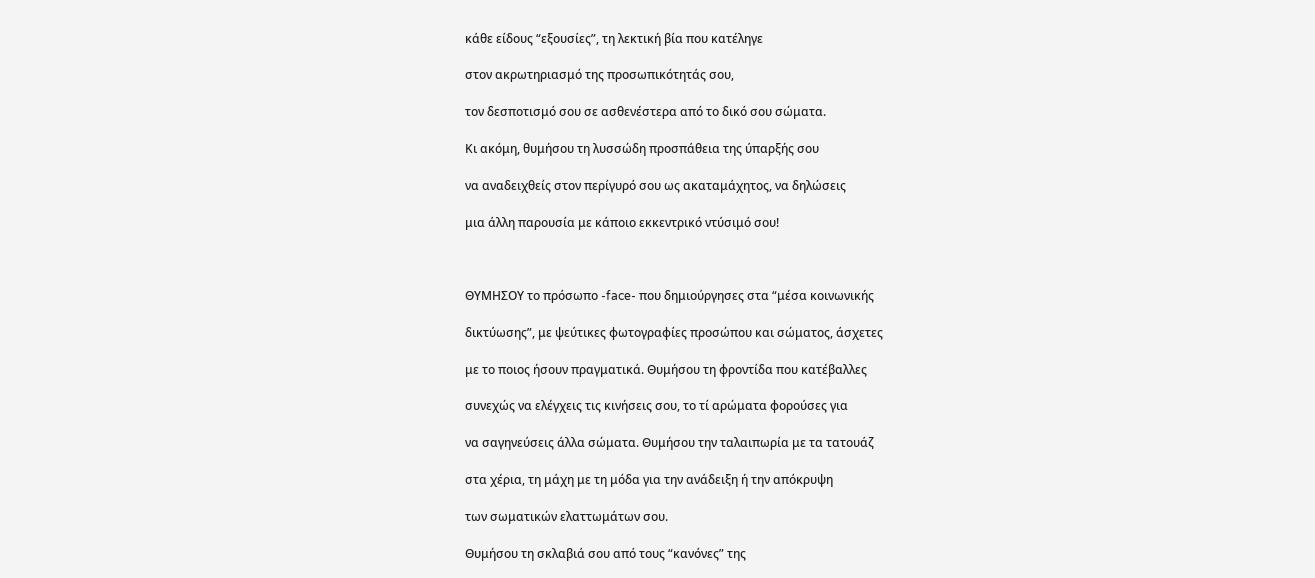κάθε είδους “εξουσίες”, τη λεκτική βία που κατέληγε

στον ακρωτηριασμό της προσωπικότητάς σου,

τον δεσποτισμό σου σε ασθενέστερα από το δικό σου σώματα.

Κι ακόμη, θυμήσου τη λυσσώδη προσπάθεια της ύπαρξής σου

να αναδειχθείς στον περίγυρό σου ως ακαταμάχητος, να δηλώσεις

μια άλλη παρουσία με κάποιο εκκεντρικό ντύσιμό σου!



ΘΥΜΗΣΟΥ το πρόσωπο -face- που δημιούργησες στα “μέσα κοινωνικής

δικτύωσης”, με ψεύτικες φωτογραφίες προσώπου και σώματος, άσχετες

με το ποιος ήσουν πραγματικά. Θυμήσου τη φροντίδα που κατέβαλλες

συνεχώς να ελέγχεις τις κινήσεις σου, το τί αρώματα φορούσες για

να σαγηνεύσεις άλλα σώματα. Θυμήσου την ταλαιπωρία με τα τατουάζ

στα χέρια, τη μάχη με τη μόδα για την ανάδειξη ή την απόκρυψη

των σωματικών ελαττωμάτων σου.

Θυμήσου τη σκλαβιά σου από τους “κανόνες” της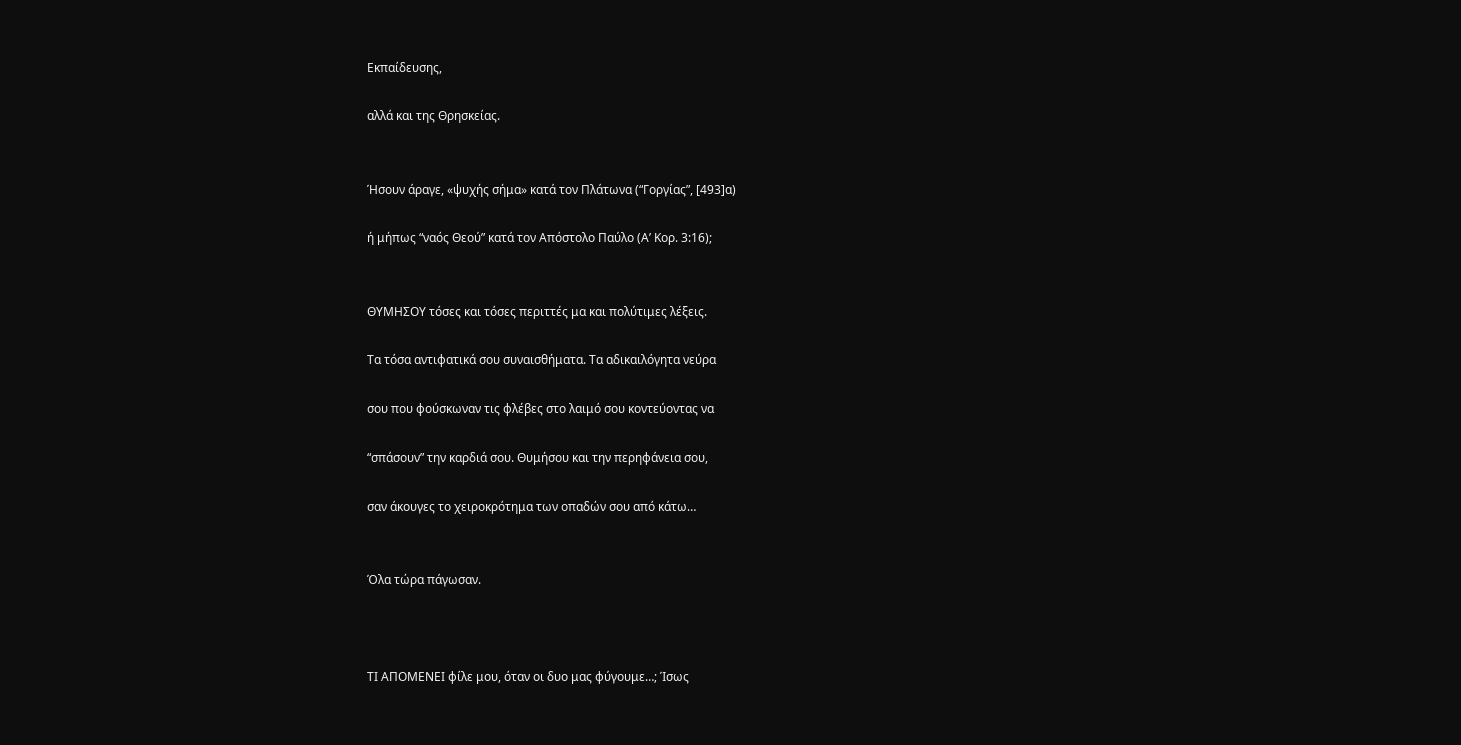Εκπαίδευσης,

αλλά και της Θρησκείας.


Ήσουν άραγε, «ψυχής σήμα» κατά τον Πλάτωνα (“Γοργίας”, [493]α)

ή μήπως “ναός Θεού” κατά τον Απόστολο Παύλο (Α’ Κορ. 3:16);


ΘΥΜΗΣΟΥ τόσες και τόσες περιττές μα και πολύτιμες λέξεις.

Τα τόσα αντιφατικά σου συναισθήματα. Τα αδικαιλόγητα νεύρα

σου που φούσκωναν τις φλέβες στο λαιμό σου κοντεύοντας να

“σπάσουν” την καρδιά σου. Θυμήσου και την περηφάνεια σου,

σαν άκουγες το χειροκρότημα των οπαδών σου από κάτω…


Όλα τώρα πάγωσαν.



ΤΙ ΑΠΟΜΕΝΕΙ φίλε μου, όταν οι δυο μας φύγουμε…; Ίσως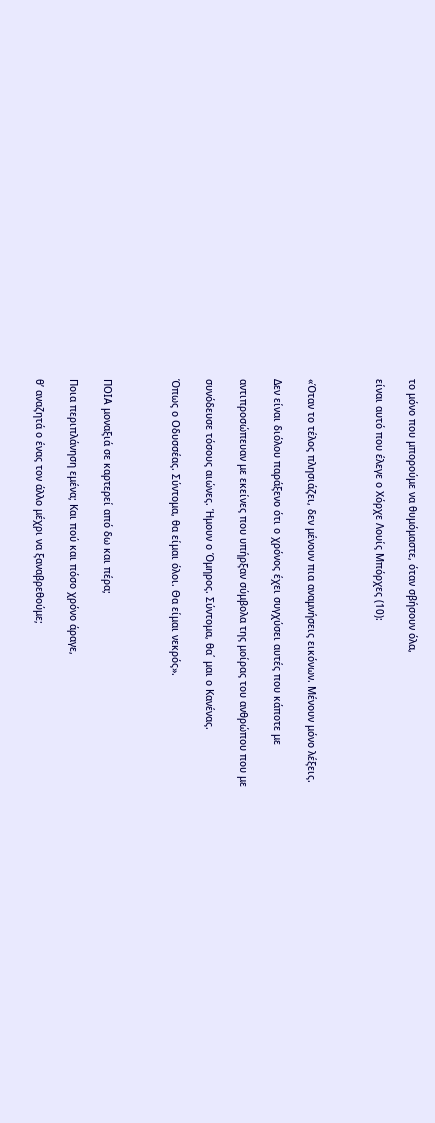το μόνο που μπορούμε να θυμόμαστε, όταν σβήσουν όλα,

είναι αυτό που έλεγε ο Χόρχε Λουίς Μπόρχες (10):



«Όταν το τέλος πλησιάζει, δεν μένουν πια αναμνήσεις εικόνων. Μένουν μόνο λέξεις.

Δεν είναι διόλου παράξενο ότι ο χρόνος έχει συγχύσει αυτές που κάποτε με

αντιπροσώπευαν με εκείνες που υπήρξαν σύμβολα της μοίρας του ανθρώπου που με

συνόδευσε τόσους αιώνες. Ήμουν ο Όμηρος. Σύντομα, θα΄ μαι ο Κανένας.

Όπως ο Οδυσσέας. Σύντομα, θα είμαι όλοι. Θα είμαι νεκρός».



ΠΟΙΑ μοναξιά σε καρτερεί από δω και πέρα;

Ποια περιπλάνηση εμένα; Και πού και πόσο χρόνο άραγε,

θ’ αναζητά ο ένας τον άλλο μέχρι να ξαναβρεθούμε;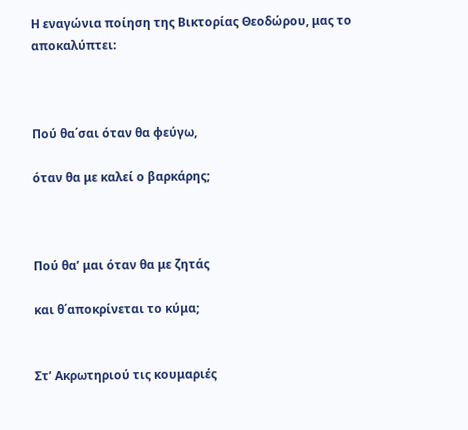Η εναγώνια ποίηση της Βικτορίας Θεοδώρου, μας το αποκαλύπτει:



Πού θα΄σαι όταν θα φεύγω,

όταν θα με καλεί ο βαρκάρης;



Πού θα’ μαι όταν θα με ζητάς

και θ΄αποκρίνεται το κύμα;


Στ’ Ακρωτηριού τις κουμαριές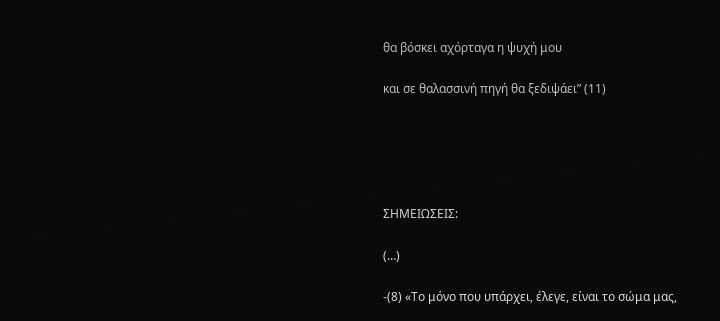θα βόσκει αχόρταγα η ψυχή μου

και σε θαλασσινή πηγή θα ξεδιψάει” (11)





ΣΗΜΕΙΩΣΕΙΣ:

(…)

-(8) «Το μόνο που υπάρχει, έλεγε, είναι το σώμα μας,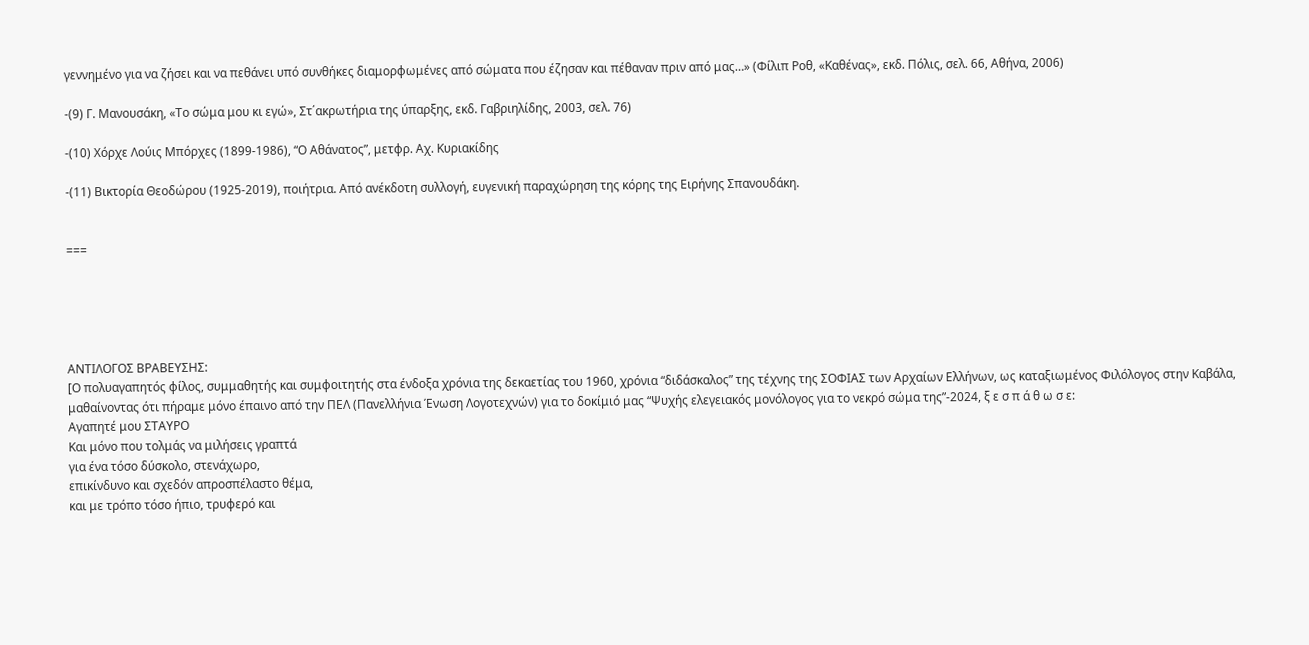γεννημένο για να ζήσει και να πεθάνει υπό συνθήκες διαμορφωμένες από σώματα που έζησαν και πέθαναν πριν από μας…» (Φίλιπ Ροθ, «Καθένας», εκδ. Πόλις, σελ. 66, Αθήνα, 2006)

-(9) Γ. Μανουσάκη, «Το σώμα μου κι εγώ», Στ΄ακρωτήρια της ύπαρξης, εκδ. Γαβριηλίδης, 2003, σελ. 76)

-(10) Χόρχε Λούις Μπόρχες (1899-1986), “Ο Αθάνατος”, μετφρ. Αχ. Κυριακίδης

-(11) Βικτορία Θεοδώρου (1925-2019), ποιήτρια. Από ανέκδοτη συλλογή, ευγενική παραχώρηση της κόρης της Ειρήνης Σπανουδάκη.


===





ΑΝΤΙΛΟΓΟΣ ΒΡΑΒΕΥΣΗΣ:
[Ο πολυαγαπητός φίλος, συμμαθητής και συμφοιτητής στα ένδοξα χρόνια της δεκαετίας του 1960, χρόνια “διδάσκαλος” της τέχνης της ΣΟΦΙΑΣ των Αρχαίων Ελλήνων, ως καταξιωμένος Φιλόλογος στην Καβάλα, μαθαίνοντας ότι πήραμε μόνο έπαινο από την ΠΕΛ (Πανελλήνια Ένωση Λογοτεχνών) για το δοκίμιό μας “Ψυχής ελεγειακός μονόλογος για το νεκρό σώμα της”-2024, ξ ε σ π ά θ ω σ ε:
Αγαπητέ μου ΣΤΑΥΡΟ
Και μόνο που τολμάς να μιλήσεις γραπτά
για ένα τόσο δύσκολο, στενάχωρο,
επικίνδυνο και σχεδόν απροσπέλαστο θέμα,
και με τρόπο τόσο ήπιο, τρυφερό και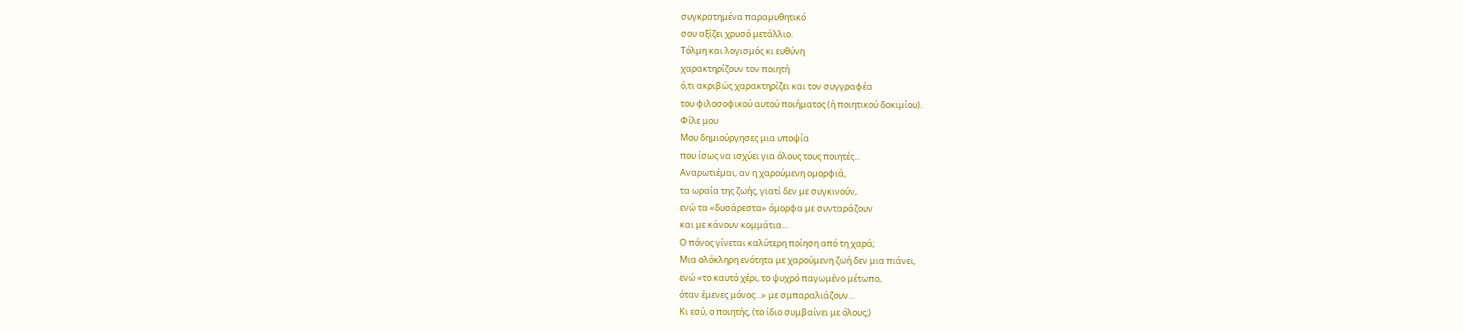συγκρατημένα παραμυθητικό
σου αξίζει χρυσό μετάλλιο.
Τόλμη και λογισμός κι ευθύνη
χαρακτηρίζουν τον ποιητή
ό,τι ακριβώς χαρακτηρίζει και τον συγγραφέα
του φιλοσοφικού αυτού ποιήματος (ή ποιητικού δοκιμίου).
Φίλε μου
Μου δημιούργησες μια υποψία
που ίσως να ισχύει για όλους τους ποιητές...
Αναρωτιέμαι, αν η χαρούμενη ομορφιά,
τα ωραία της ζωής, γιατί δεν με συγκινούν,
ενώ τα «δυσάρεστα» όμορφα με συνταράζουν
και με κάνουν κομμάτια...
Ο πόνος γίνεται καλύτερη ποίηση από τη χαρά;
Μια ολόκληρη ενότητα με χαρούμενη ζωή δεν μια πιάνει,
ενώ «το καυτό χέρι, το ψυχρό παγωμένο μέτωπο,
όταν έμενες μόνος...» με σμπαραλιάζουν...
Κι εσύ, ο ποιητής, (το ίδιο συμβαίνει με όλους;)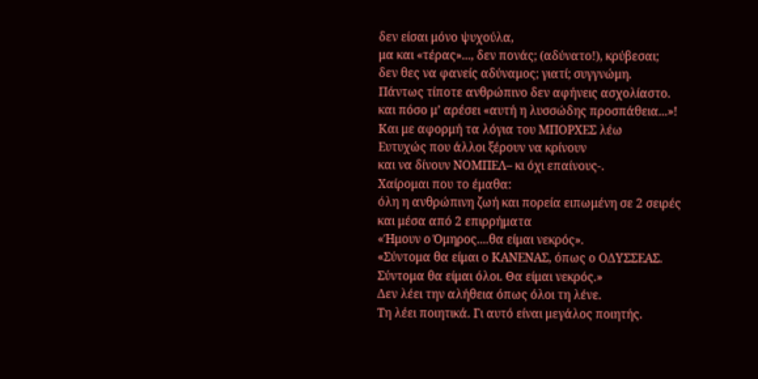δεν είσαι μόνο ψυχούλα,
μα και «τέρας»..., δεν πονάς; (αδύνατο!), κρύβεσαι;
δεν θες να φανείς αδύναμος; γιατί; συγγνώμη.
Πάντως τίποτε ανθρώπινο δεν αφήνεις ασχολίαστο.
και πόσο μ’ αρέσει «αυτή η λυσσώδης προσπάθεια...»!
Και με αφορμή τα λόγια του ΜΠΟΡΧΕΣ λέω
Ευτυχώς που άλλοι ξέρουν να κρίνουν
και να δίνουν ΝΟΜΠΕΛ– κι όχι επαίνους-.
Χαίρομαι που το έμαθα:
όλη η ανθρώπινη ζωή και πορεία ειπωμένη σε 2 σειρές
και μέσα από 2 επιρρήματα
«Ήμουν ο Όμηρος....θα είμαι νεκρός».
«Σύντομα θα είμαι ο ΚΑΝΕΝΑΣ, όπως ο ΟΔΥΣΣΕΑΣ.
Σύντομα θα είμαι όλοι. Θα είμαι νεκρός.»
Δεν λέει την αλήθεια όπως όλοι τη λένε.
Τη λέει ποιητικά. Γι αυτό είναι μεγάλος ποιητής.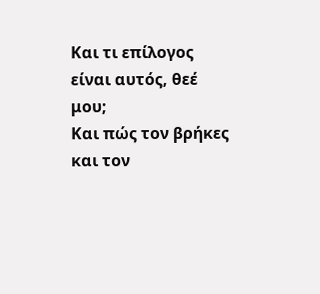Και τι επίλογος είναι αυτός, θεέ μου;
Και πώς τον βρήκες και τον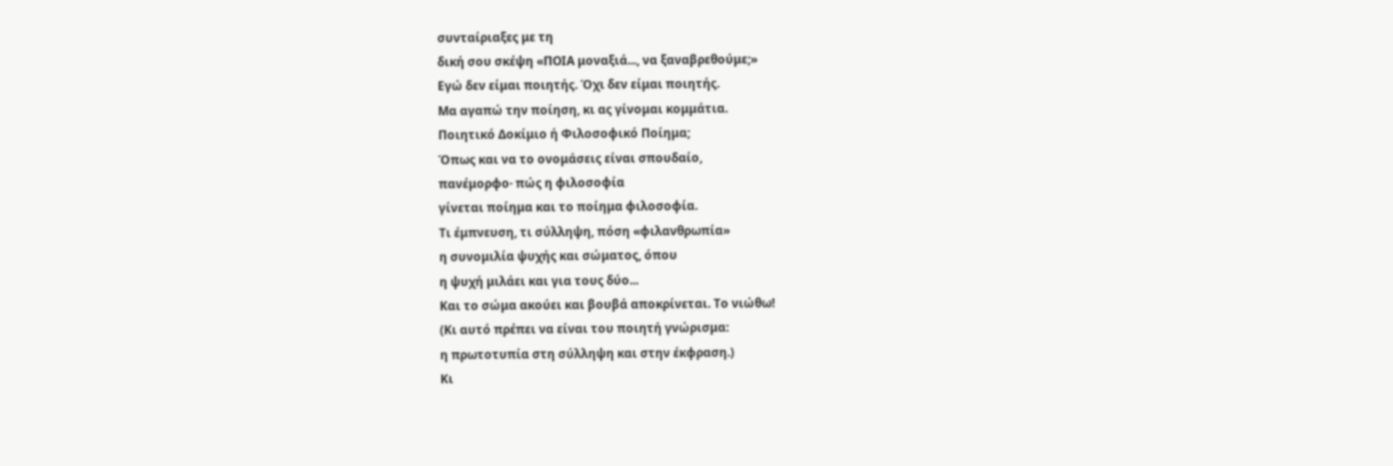συνταίριαξες με τη
δική σου σκέψη «ΠΟΙΑ μοναξιά..., να ξαναβρεθούμε;»
Εγώ δεν είμαι ποιητής. Όχι δεν είμαι ποιητής.
Μα αγαπώ την ποίηση, κι ας γίνομαι κομμάτια.
Ποιητικό Δοκίμιο ή Φιλοσοφικό Ποίημα;
Όπως και να το ονομάσεις είναι σπουδαίο,
πανέμορφο· πώς η φιλοσοφία
γίνεται ποίημα και το ποίημα φιλοσοφία.
Τι έμπνευση, τι σύλληψη, πόση «φιλανθρωπία»
η συνομιλία ψυχής και σώματος, όπου
η ψυχή μιλάει και για τους δύο...
Και το σώμα ακούει και βουβά αποκρίνεται. Το νιώθω!
(Κι αυτό πρέπει να είναι του ποιητή γνώρισμα:
η πρωτοτυπία στη σύλληψη και στην έκφραση.)
Κι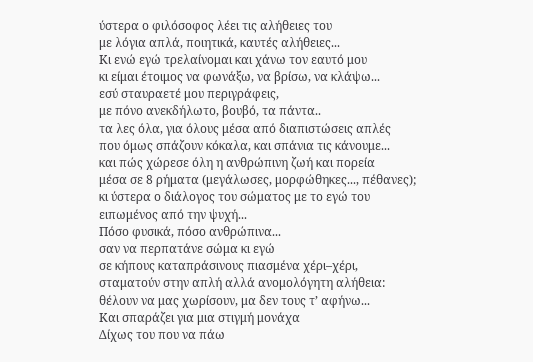ύστερα ο φιλόσοφος λέει τις αλήθειες του
με λόγια απλά, ποιητικά, καυτές αλήθειες...
Κι ενώ εγώ τρελαίνομαι και χάνω τον εαυτό μου
κι είμαι έτοιμος να φωνάξω, να βρίσω, να κλάψω...
εσύ σταυραετέ μου περιγράφεις,
με πόνο ανεκδήλωτο, βουβό, τα πάντα..
τα λες όλα, για όλους μέσα από διαπιστώσεις απλές
που όμως σπάζουν κόκαλα, και σπάνια τις κάνουμε...
και πώς χώρεσε όλη η ανθρώπινη ζωή και πορεία
μέσα σε 8 ρήματα (μεγάλωσες, μορφώθηκες..., πέθανες);
κι ύστερα ο διάλογος του σώματος με το εγώ του
ειπωμένος από την ψυχή...
Πόσο φυσικά, πόσο ανθρώπινα...
σαν να περπατάνε σώμα κι εγώ
σε κήπους καταπράσινους πιασμένα χέρι–χέρι,
σταματούν στην απλή αλλά ανομολόγητη αλήθεια:
θέλουν να μας χωρίσουν, μα δεν τους τ’ αφήνω...
Και σπαράζει για μια στιγμή μονάχα
Δίχως του που να πάω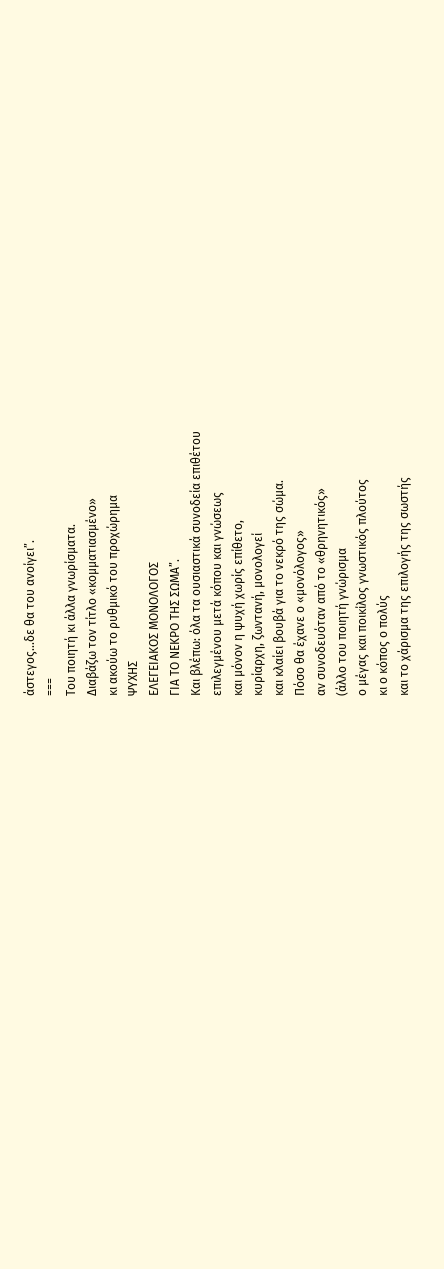άστεγος...δε θα του ανοίγει”.
===
Του ποιητή κι άλλα γνωρίσματα.
Διαβάζω τον τίτλο «κομματιασμένο»
κι ακούω το ρυθμικό του προχώρημα
ΨΥΧΗΣ
ΕΛΕΓΕΙΑΚΟΣ ΜΟΝΟΛΟΓΟΣ
ΓΙΑ ΤΟ ΝΕΚΡΟ ΤΗΣ ΣΩΜΑ”.
Και βλέπω: όλα τα ουσιαστικά συνοδεία επιθέτου
επιλεγμένου μετά κόπου και γνώσεως
και μόνον η ψυχή χωρίς επίθετο,
κυρίαρχη, ζωντανή, μονολογεί
και κλαίει βουβά για το νεκρό της σώμα.
Πόσο θα έχανε ο «μονόλογος»
αν συνοδευόταν από το «θρηνητικός»
(άλλο του ποιητή γνώρισμα
ο μέγας και ποικίλος γνωστικός πλούτος
κι ο κόπος ο πολύς
και το χάρισμα της επιλογής της σωστής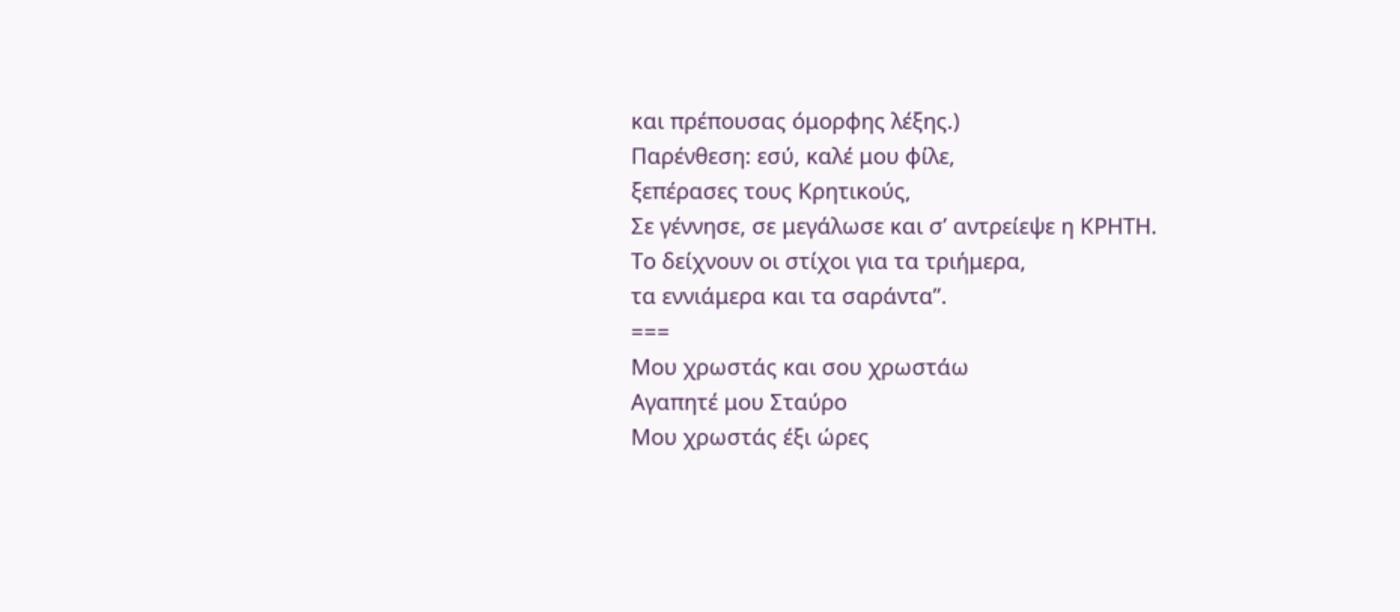και πρέπουσας όμορφης λέξης.)
Παρένθεση: εσύ, καλέ μου φίλε,
ξεπέρασες τους Κρητικούς,
Σε γέννησε, σε μεγάλωσε και σ’ αντρείεψε η ΚΡΗΤΗ.
Το δείχνουν οι στίχοι για τα τριήμερα,
τα εννιάμερα και τα σαράντα”.
===
Μου χρωστάς και σου χρωστάω
Αγαπητέ μου Σταύρο
Μου χρωστάς έξι ώρες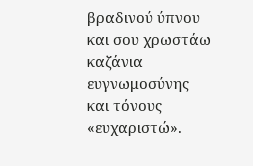βραδινού ύπνου
και σου χρωστάω καζάνια ευγνωμοσύνης
και τόνους «ευχαριστώ».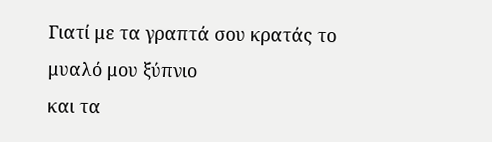Γιατί με τα γραπτά σου κρατάς το μυαλό μου ξύπνιο
και τα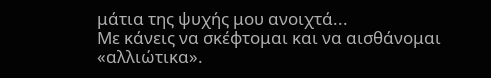μάτια της ψυχής μου ανοιχτά...
Με κάνεις να σκέφτομαι και να αισθάνομαι «αλλιώτικα».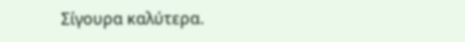Σίγουρα καλύτερα.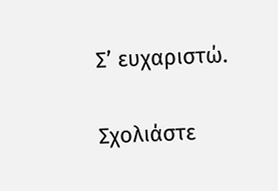Σ’ ευχαριστώ.

Σχολιάστε